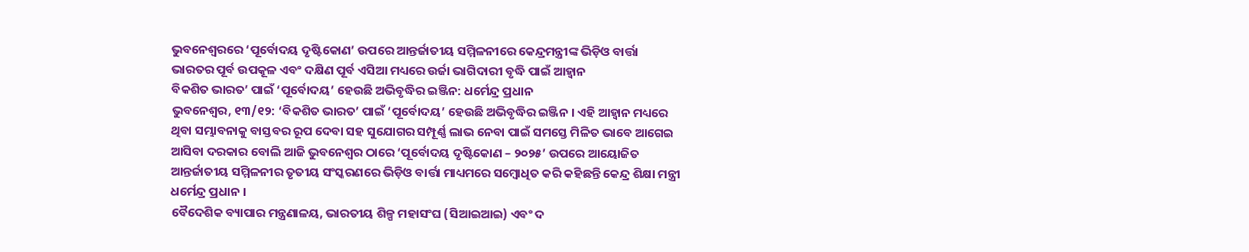ଭୁବନେଶ୍ୱରରେ ‘ପୂର୍ବୋଦୟ ଦୃଷ୍ଟିକୋଣ’ ଉପରେ ଆନ୍ତର୍ଜାତୀୟ ସମ୍ମିଳନୀରେ କେନ୍ଦ୍ରମନ୍ତ୍ରୀଙ୍କ ଭିଡ଼ିଓ ବାର୍ତ୍ତା
ଭାରତର ପୂର୍ବ ଉପକୂଳ ଏବଂ ଦକ୍ଷିଣ ପୂର୍ବ ଏସିଆ ମଧ୍ୟରେ ଉର୍ଜା ଭାଗିଦାରୀ ବୃଦ୍ଧି ପାଇଁ ଆହ୍ୱାନ
ବିକଶିତ ଭାରତ’ ପାଇଁ ‘ପୂର୍ବୋଦୟ’ ହେଉଛି ଅଭିବୃଦ୍ଧିର ଇଞ୍ଜିନ: ଧର୍ମେନ୍ଦ୍ର ପ୍ରଧାନ
ଭୁବନେଶ୍ୱର, ୧୩/୧୨: ‘ବିକଶିତ ଭାରତ’ ପାଇଁ ‘ପୂର୍ବୋଦୟ’ ହେଉଛି ଅଭିବୃଦ୍ଧିର ଇଞ୍ଜିନ । ଏହି ଆହ୍ୱାନ ମଧ୍ୟରେ ଥିବା ସମ୍ଭାବନାକୁ ବାସ୍ତବର ରୂପ ଦେବା ସହ ସୁଯୋଗର ସମ୍ପୂର୍ଣ୍ଣ ଲାଭ ନେବା ପାଇଁ ସମସ୍ତେ ମିଳିତ ଭାବେ ଆଗେଇ ଆସିବା ଦରକାର ବୋଲି ଆଜି ଭୁବନେଶ୍ୱର ଠାରେ ‘ପୂର୍ବୋଦୟ ଦୃଷ୍ଟିକୋଣ – ୨୦୨୫’ ଉପରେ ଆୟୋଜିତ ଆନ୍ତର୍ଜାତୀୟ ସମ୍ମିଳନୀର ତୃତୀୟ ସଂସ୍କରଣରେ ଭିଡ଼ିଓ ବାର୍ତ୍ତା ମାଧ୍ୟମରେ ସମ୍ବୋଧିତ କରି କହିଛନ୍ତି କେନ୍ଦ୍ର ଶିକ୍ଷା ମନ୍ତ୍ରୀ ଧର୍ମେନ୍ଦ୍ର ପ୍ରଧାନ ।
ବୈଦେଶିକ ବ୍ୟାପାର ମନ୍ତ୍ରଣାଳୟ, ଭାରତୀୟ ଶିଳ୍ପ ମହାସଂଘ (ସିଆଇଆଇ) ଏବଂ ଦ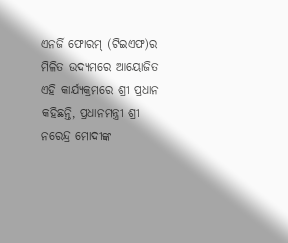ଏନର୍ଜି ଫୋରମ୍ (ଟିଇଏଫ)ର ମିଳିତ ଉଦ୍ୟମରେ ଆୟୋଜିତ ଏହି କାର୍ଯ୍ୟକ୍ରମରେ ଶ୍ରୀ ପ୍ରଧାନ କହିଛନ୍ତି, ପ୍ରଧାନମନ୍ତ୍ରୀ ଶ୍ରୀ ନରେନ୍ଦ୍ର ମୋଦୀଙ୍କ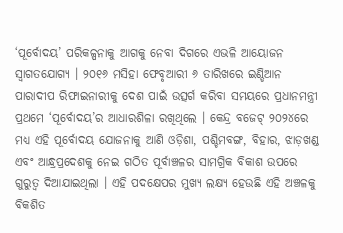‘ପୂର୍ବୋଦୟ’ ପରିକଳ୍ପନାକୁ ଆଗକୁ ନେବା ଦିଗରେ ଏଭଳି ଆୟୋଜନ ସ୍ୱାଗତଯୋଗ୍ୟ । ୨୦୧୬ ମସିହା ଫେବୃଆରୀ ୬ ତାରିଖରେ ଇଣ୍ଡିଆନ ପାରାଦୀପ ରିଫାଇନାରୀକୁ ଦେଶ ପାଇଁ ଉତ୍ସର୍ଗ କରିବା ସମୟରେ ପ୍ରଧାନମନ୍ତ୍ରୀ ପ୍ରଥମେ ‘ପୂର୍ବୋଦୟ’ର ଆଧାରଶିଳା ରଖିଥିଲେ । କେନ୍ଦ୍ର ବଜେଟ୍ ୨୦୨୪ରେ ମଧ୍ୟ ଏହି ପୂର୍ବୋଦୟ ଯୋଜନାକୁ ଆଣି ଓଡ଼ିଶା, ପଶ୍ଚିମବଙ୍ଗ, ବିହାର, ଝାଡ଼ଖଣ୍ଡ ଏବଂ ଆନ୍ଧ୍ରପ୍ରଦେଶକୁ ନେଇ ଗଠିତ ପୂର୍ବାଞ୍ଚଳର ସାମଗ୍ରିକ ବିକାଶ ଉପରେ ଗୁରୁତ୍ୱ ଦିଆଯାଇଥିଲା । ଏହି ପଦକ୍ଷେପର ମୁଖ୍ୟ ଲକ୍ଷ୍ୟ ହେଉଛି ଏହି ଅଞ୍ଚଳକୁ ବିକଶିତ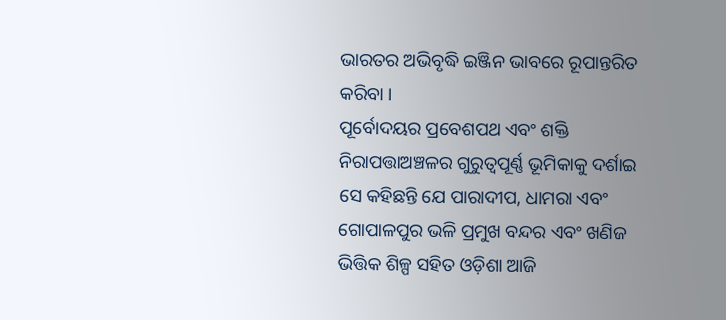ଭାରତର ଅଭିବୃଦ୍ଧି ଇଞ୍ଜିନ ଭାବରେ ରୂପାନ୍ତରିତ କରିବା ।
ପୂର୍ବୋଦୟର ପ୍ରବେଶପଥ ଏବଂ ଶକ୍ତି ନିରାପତ୍ତାଅଞ୍ଚଳର ଗୁରୁତ୍ୱପୂର୍ଣ୍ଣ ଭୂମିକାକୁ ଦର୍ଶାଇ ସେ କହିଛନ୍ତି ଯେ ପାରାଦୀପ, ଧାମରା ଏବଂ ଗୋପାଳପୁର ଭଳି ପ୍ରମୁଖ ବନ୍ଦର ଏବଂ ଖଣିଜ ଭିତ୍ତିକ ଶିଳ୍ପ ସହିତ ଓଡ଼ିଶା ଆଜି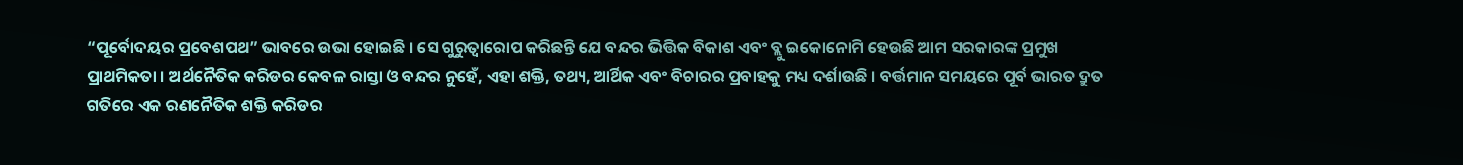“ପୂର୍ବୋଦୟର ପ୍ରବେଶପଥ” ଭାବରେ ଉଭା ହୋଇଛି । ସେ ଗୁରୁତ୍ୱାରୋପ କରିଛନ୍ତି ଯେ ବନ୍ଦର ଭିତ୍ତିକ ବିକାଶ ଏବଂ ବ୍ଲୁ ଇକୋନୋମି ହେଉଛି ଆମ ସରକାରଙ୍କ ପ୍ରମୁଖ ପ୍ରାଥମିକତା । ଅର୍ଥନୈତିକ କରିଡର କେବଳ ରାସ୍ତା ଓ ବନ୍ଦର ନୁହେଁ, ଏହା ଶକ୍ତି, ତଥ୍ୟ, ଆର୍ଥିକ ଏବଂ ବିଚାରର ପ୍ରବାହକୁ ମଧ୍ୟ ଦର୍ଶାଉଛି । ବର୍ତ୍ତମାନ ସମୟରେ ପୂର୍ବ ଭାରତ ଦ୍ରୁତ ଗତିରେ ଏକ ରଣନୈତିକ ଶକ୍ତି କରିଡର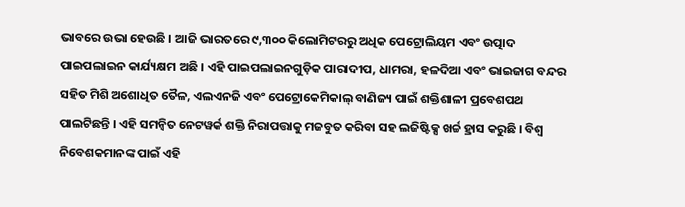ଭାବରେ ଉଭା ହେଉଛି । ଆଜି ଭାରତରେ ୯,୩୦୦ କିଲୋମିଟରରୁ ଅଧିକ ପେଟ୍ରୋଲିୟମ ଏବଂ ଉତ୍ପାଦ ପାଇପଲାଇନ କାର୍ଯ୍ୟକ୍ଷମ ଅଛି । ଏହି ପାଇପଲାଇନଗୁଡ଼ିକ ପାରାଦୀପ, ଧାମରା, ହଳଦିଆ ଏବଂ ଭାଇଜାଗ ବନ୍ଦର ସହିତ ମିଶି ଅଶୋଧିତ ତୈଳ, ଏଲଏନଜି ଏବଂ ପେଟ୍ରୋକେମିକାଲ୍ ବାଣିଜ୍ୟ ପାଇଁ ଶକ୍ତିଶାଳୀ ପ୍ରବେଶପଥ ପାଲଟିଛନ୍ତି । ଏହି ସମନ୍ୱିତ ନେଟୱର୍କ ଶକ୍ତି ନିରାପତ୍ତାକୁ ମଜବୁତ କରିବା ସହ ଲଜିଷ୍ଟିକ୍ସ ଖର୍ଚ୍ଚ ହ୍ରାସ କରୁଛି । ବିଶ୍ୱ ନିବେଶକମାନଙ୍କ ପାଇଁ ଏହି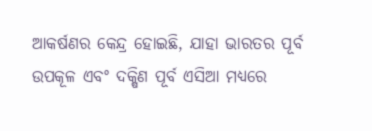ଆକର୍ଷଣର କେନ୍ଦ୍ର ହୋଇଛି, ଯାହା ଭାରତର ପୂର୍ବ ଉପକୂଳ ଏବଂ ଦକ୍ଷିଣ ପୂର୍ବ ଏସିଆ ମଧ୍ୟରେ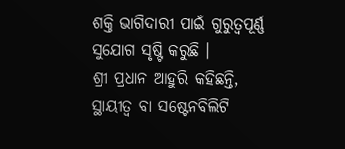ଶକ୍ତି ଭାଗିଦାରୀ ପାଇଁ ଗୁରୁତ୍ୱପୂର୍ଣ୍ଣ ସୁଯୋଗ ସୃଷ୍ଟି କରୁଛି ।
ଶ୍ରୀ ପ୍ରଧାନ ଆହୁରି କହିଛନ୍ତି, ସ୍ଥାୟୀତ୍ୱ ବା ସଷ୍ଟେନବିଲିଟି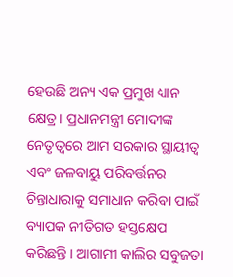ହେଉଛି ଅନ୍ୟ ଏକ ପ୍ରମୁଖ ଧ୍ୟାନ କ୍ଷେତ୍ର। ପ୍ରଧାନମନ୍ତ୍ରୀ ମୋଦୀଙ୍କ ନେତୃତ୍ୱରେ ଆମ ସରକାର ସ୍ଥାୟୀତ୍ୱ ଏବଂ ଜଳବାୟୁ ପରିବର୍ତ୍ତନର ଚିନ୍ତାଧାରାକୁ ସମାଧାନ କରିବା ପାଇଁ ବ୍ୟାପକ ନୀତିଗତ ହସ୍ତକ୍ଷେପ କରିଛନ୍ତି । ଆଗାମୀ କାଲିର ସବୁଜତା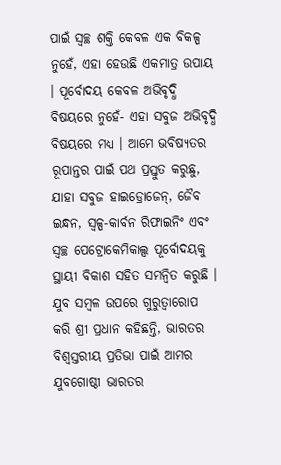ପାଇଁ ସ୍ୱଚ୍ଛ ଶକ୍ତି କେବଳ ଏକ ବିକଳ୍ପ ନୁହେଁ, ଏହା ହେଉଛି ଏକମାତ୍ର ଉପାୟ । ପୂର୍ବୋଦୟ କେବଳ ଅଭିବୃଦ୍ଧି ବିଷୟରେ ନୁହେଁ- ଏହା ସବୁଜ ଅଭିବୃଦ୍ଧି ବିଷୟରେ ମଧ୍ୟ । ଆମେ ଭବିଷ୍ୟତର ରୂପାନ୍ତର ପାଇଁ ପଥ ପ୍ରସ୍ତୁତ କରୁଛୁ, ଯାହା ସବୁଜ ହାଇଡ୍ରୋଜେନ୍, ଜୈବ ଇନ୍ଧନ, ସ୍ୱଳ୍ପ-କାର୍ବନ ରିଫାଇନିଂ ଏବଂ ସ୍ୱଚ୍ଛ ପେଟ୍ରୋକେମିକାଲ୍ସ ପୂର୍ବୋଦୟକୁ ସ୍ଥାୟୀ ବିକାଶ ସହିତ ସମନ୍ୱିତ କରୁଛି ।
ଯୁବ ସମ୍ବଳ ଉପରେ ଗୁରୁତ୍ୱାରୋପ କରି ଶ୍ରୀ ପ୍ରଧାନ କହିଛନ୍ତି, ଭାରତର ବିଶ୍ୱସ୍ତରୀୟ ପ୍ରତିଭା ପାଇଁ ଆମର ଯୁବଗୋଷ୍ଠୀ ଭାରତର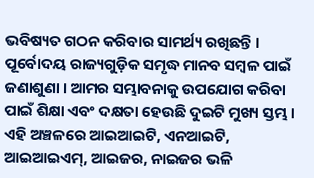ଭବିଷ୍ୟତ ଗଠନ କରିବାର ସାମର୍ଥ୍ୟ ରଖିଛନ୍ତି । ପୂର୍ବୋଦୟ ରାଜ୍ୟଗୁଡ଼ିକ ସମୃଦ୍ଧ ମାନବ ସମ୍ବଳ ପାଇଁ ଜଣାଶୁଣା । ଆମର ସମ୍ଭାବନାକୁ ଉପଯୋଗ କରିବା ପାଇଁ ଶିକ୍ଷା ଏବଂ ଦକ୍ଷତା ହେଉଛି ଦୁଇଟି ମୁଖ୍ୟ ସ୍ତମ୍ଭ । ଏହି ଅଞ୍ଚଳରେ ଆଇଆଇଟି, ଏନଆଇଟି, ଆଇଆଇଏମ୍, ଆଇଜର, ନାଇଜର ଭଳି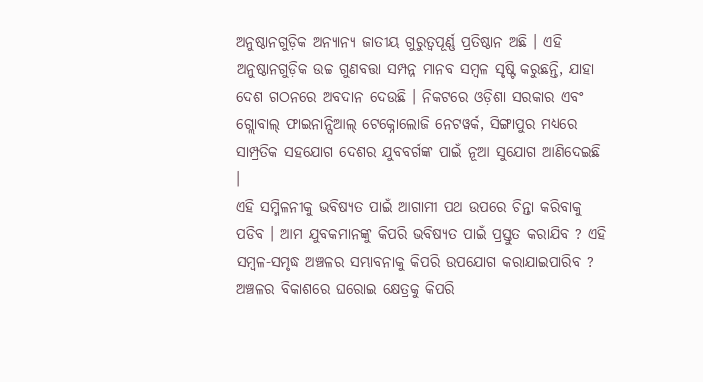ଅନୁଷ୍ଠାନଗୁଡ଼ିକ ଅନ୍ୟାନ୍ୟ ଜାତୀୟ ଗୁରୁତ୍ୱପୂର୍ଣ୍ଣ ପ୍ରତିଷ୍ଠାନ ଅଛି । ଏହି ଅନୁଷ୍ଠାନଗୁଡ଼ିକ ଉଚ୍ଚ ଗୁଣବତ୍ତା ସମ୍ପନ୍ନ ମାନବ ସମ୍ବଳ ସୃଷ୍ଟି କରୁଛନ୍ତି, ଯାହା ଦେଶ ଗଠନରେ ଅବଦାନ ଦେଉଛି । ନିକଟରେ ଓଡ଼ିଶା ସରକାର ଏବଂ ଗ୍ଲୋବାଲ୍ ଫାଇନାନ୍ସିଆଲ୍ ଟେକ୍ନୋଲୋଜି ନେଟୱର୍କ, ସିଙ୍ଗାପୁର ମଧ୍ୟରେ ସାମ୍ପ୍ରତିକ ସହଯୋଗ ଦେଶର ଯୁବବର୍ଗଙ୍କ ପାଇଁ ନୂଆ ସୁଯୋଗ ଆଣିଦେଇଛି ।
ଏହି ସମ୍ମିଳନୀକୁ ଭବିଷ୍ୟତ ପାଇଁ ଆଗାମୀ ପଥ ଉପରେ ଚିନ୍ତା କରିବାକୁ ପଡିବ । ଆମ ଯୁବକମାନଙ୍କୁ କିପରି ଭବିଷ୍ୟତ ପାଇଁ ପ୍ରସ୍ତୁତ କରାଯିବ ? ଏହି ସମ୍ବଳ-ସମୃଦ୍ଧ ଅଞ୍ଚଳର ସମ୍ଭାବନାକୁ କିପରି ଉପଯୋଗ କରାଯାଇପାରିବ ? ଅଞ୍ଚଳର ବିକାଶରେ ଘରୋଇ କ୍ଷେତ୍ରକୁ କିପରି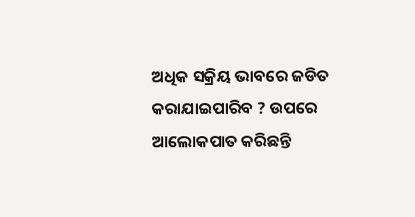ଅଧିକ ସକ୍ରିୟ ଭାବରେ ଜଡିତ କରାଯାଇପାରିବ ? ଉପରେ ଆଲୋକପାତ କରିଛନ୍ତି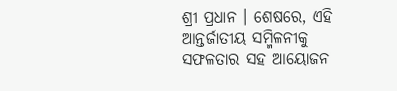ଶ୍ରୀ ପ୍ରଧାନ । ଶେଷରେ, ଏହି ଆନ୍ତର୍ଜାତୀୟ ସମ୍ମିଳନୀକୁ ସଫଳତାର ସହ ଆୟୋଜନ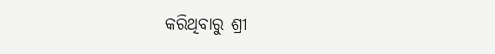କରିଥିବାରୁ ଶ୍ରୀ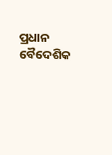ପ୍ରଧାନ ବୈଦେଶିକ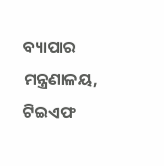ବ୍ୟାପାର ମନ୍ତ୍ରଣାଳୟ, ଟିଇଏଫ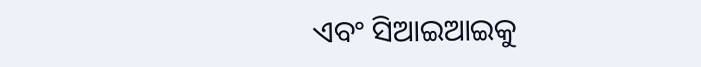ଏବଂ ସିଆଇଆଇକୁ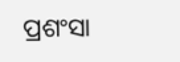ପ୍ରଶଂସା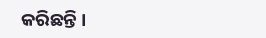କରିଛନ୍ତି ।